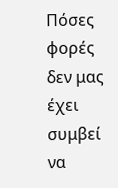Πόσες φορές δεν μας έχει συμβεί να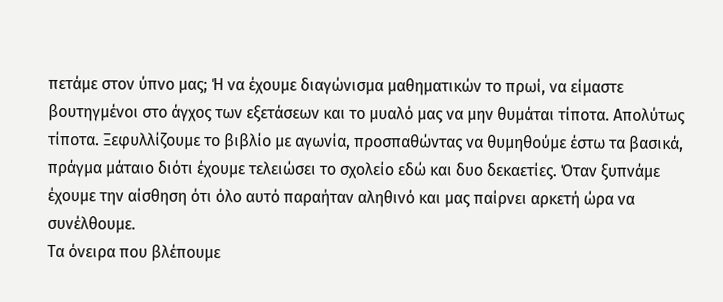πετάμε στον ύπνο μας; Ή να έχουμε διαγώνισμα μαθηματικών το πρωί, να είμαστε βουτηγμένοι στο άγχος των εξετάσεων και το μυαλό μας να μην θυμάται τίποτα. Απολύτως τίποτα. Ξεφυλλίζουμε το βιβλίο με αγωνία, προσπαθώντας να θυμηθούμε έστω τα βασικά, πράγμα μάταιο διότι έχουμε τελειώσει το σχολείο εδώ και δυο δεκαετίες. Όταν ξυπνάμε έχουμε την αίσθηση ότι όλο αυτό παραήταν αληθινό και μας παίρνει αρκετή ώρα να συνέλθουμε.
Τα όνειρα που βλέπουμε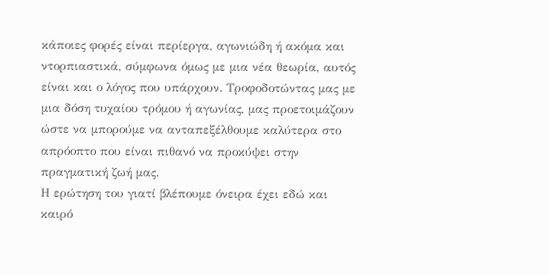κάποιες φορές είναι περίεργα, αγωνιώδη ή ακόμα και ντορπιαστικά, σύμφωνα όμως με μια νέα θεωρία, αυτός είναι και ο λόγος που υπάρχουν. Τροφοδοτώντας μας με μια δόση τυχαίου τρόμου ή αγωνίας, μας προετοιμάζουν ώστε να μπορούμε να ανταπεξέλθουμε καλύτερα στο απρόοπτο που είναι πιθανό να προκύψει στην πραγματική ζωή μας.
Η ερώτηση του γιατί βλέπουμε όνειρα έχει εδώ και καιρό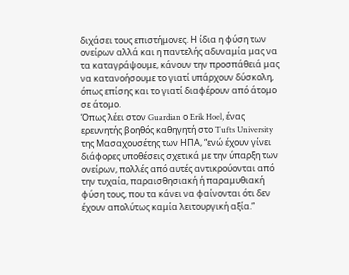διχάσει τους επιστήμονες. Η ίδια η φύση των ονείρων αλλά και η παντελής αδυναμία μας να τα καταγράψουμε, κάνουν την προσπάθειά μας να κατανοήσουμε το γιατί υπάρχουν δύσκολη, όπως επίσης και το γιατί διαφέρουν από άτομο σε άτομο.
Όπως λέει στον Guardian ο Erik Hoel, ένας ερευνητής βοηθός καθηγητή στο Tufts University της Μασαχουσέτης των ΗΠΑ, “ενώ έχουν γίνει διάφορες υποθέσεις σχετικά με την ύπαρξη των ονείρων, πολλές από αυτές αντικρούονται από την τυχαία, παραισθησιακή ή παραμυθιακή φύση τους, που τα κάνει να φαίνονται ότι δεν έχουν απολύτως καμία λειτουργική αξία.”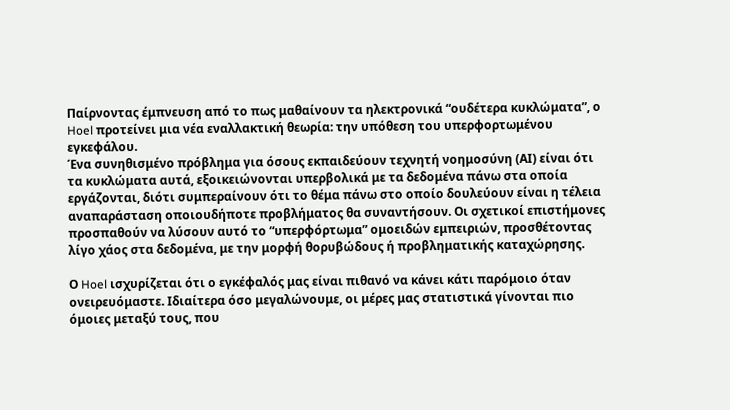Παίρνοντας έμπνευση από το πως μαθαίνουν τα ηλεκτρονικά “ουδέτερα κυκλώματα”, ο Hoel προτείνει μια νέα εναλλακτική θεωρία: την υπόθεση του υπερφορτωμένου εγκεφάλου.
Ένα συνηθισμένο πρόβλημα για όσους εκπαιδεύουν τεχνητή νοημοσύνη (ΑΙ) είναι ότι τα κυκλώματα αυτά, εξοικειώνονται υπερβολικά με τα δεδομένα πάνω στα οποία εργάζονται, διότι συμπεραίνουν ότι το θέμα πάνω στο οποίο δουλεύουν είναι η τέλεια αναπαράσταση οποιουδήποτε προβλήματος θα συναντήσουν. Οι σχετικοί επιστήμονες προσπαθούν να λύσουν αυτό το “υπερφόρτωμα” ομοειδών εμπειριών, προσθέτοντας λίγο χάος στα δεδομένα, με την μορφή θορυβώδους ή προβληματικής καταχώρησης.

Ο Hoel ισχυρίζεται ότι ο εγκέφαλός μας είναι πιθανό να κάνει κάτι παρόμοιο όταν ονειρευόμαστε. Ιδιαίτερα όσο μεγαλώνουμε, οι μέρες μας στατιστικά γίνονται πιο όμοιες μεταξύ τους, που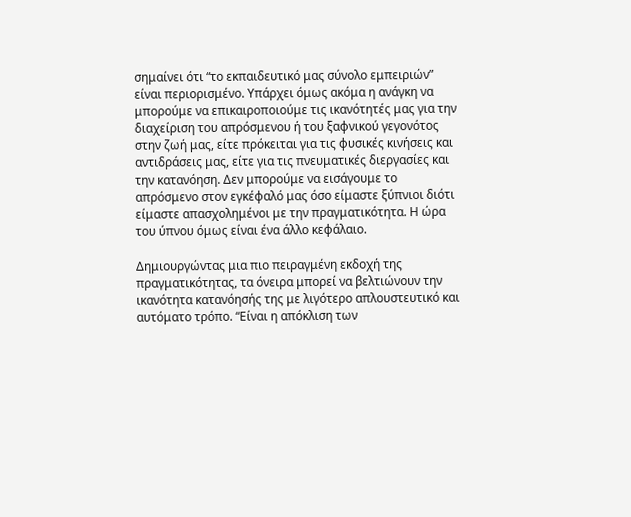σημαίνει ότι “το εκπαιδευτικό μας σύνολο εμπειριών” είναι περιορισμένο. Υπάρχει όμως ακόμα η ανάγκη να μπορούμε να επικαιροποιούμε τις ικανότητές μας για την διαχείριση του απρόσμενου ή του ξαφνικού γεγονότος στην ζωή μας, είτε πρόκειται για τις φυσικές κινήσεις και αντιδράσεις μας, είτε για τις πνευματικές διεργασίες και την κατανόηση. Δεν μπορούμε να εισάγουμε το απρόσμενο στον εγκέφαλό μας όσο είμαστε ξύπνιοι διότι είμαστε απασχολημένοι με την πραγματικότητα. Η ώρα του ύπνου όμως είναι ένα άλλο κεφάλαιο.

Δημιουργώντας μια πιο πειραγμένη εκδοχή της πραγματικότητας, τα όνειρα μπορεί να βελτιώνουν την ικανότητα κατανόησής της με λιγότερο απλουστευτικό και αυτόματο τρόπο. “Είναι η απόκλιση των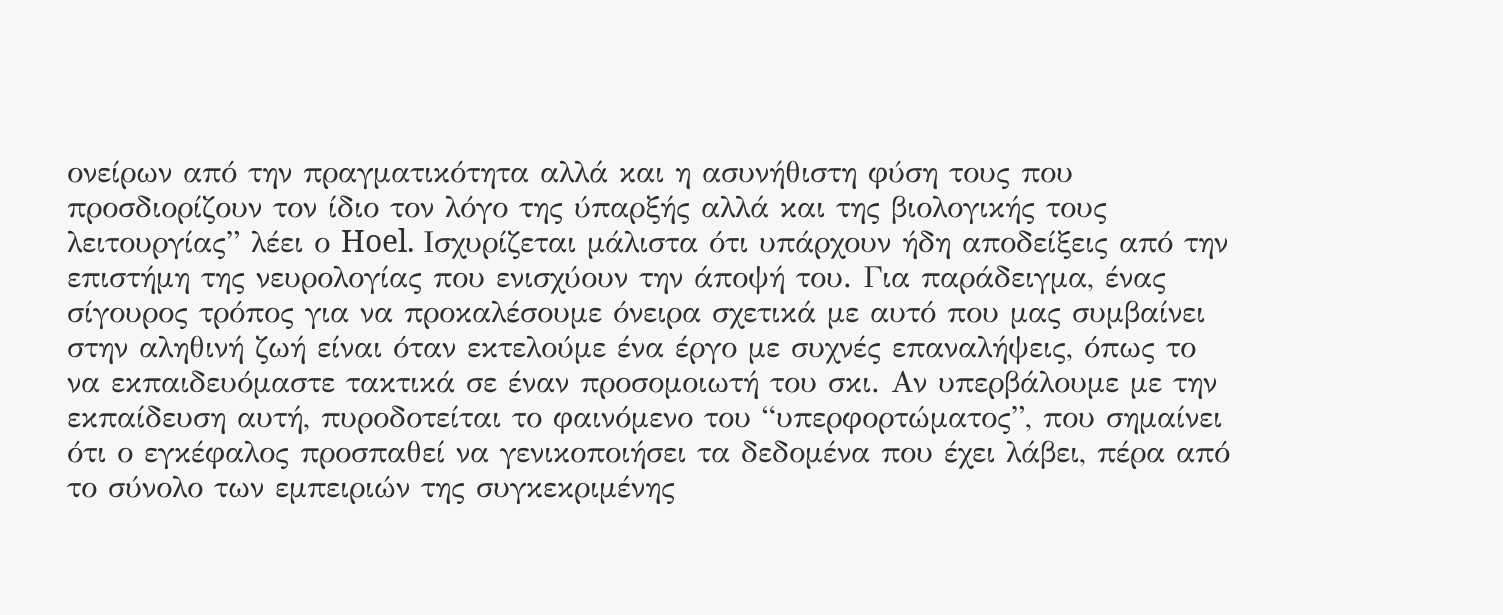ονείρων από την πραγματικότητα αλλά και η ασυνήθιστη φύση τους που προσδιορίζουν τον ίδιο τον λόγο της ύπαρξής αλλά και της βιολογικής τους λειτουργίας” λέει ο Hoel. Ισχυρίζεται μάλιστα ότι υπάρχουν ήδη αποδείξεις από την επιστήμη της νευρολογίας που ενισχύουν την άποψή του. Για παράδειγμα, ένας σίγουρος τρόπος για να προκαλέσουμε όνειρα σχετικά με αυτό που μας συμβαίνει στην αληθινή ζωή είναι όταν εκτελούμε ένα έργο με συχνές επαναλήψεις, όπως το να εκπαιδευόμαστε τακτικά σε έναν προσομοιωτή του σκι. Αν υπερβάλουμε με την εκπαίδευση αυτή, πυροδοτείται το φαινόμενο του “υπερφορτώματος”, που σημαίνει ότι ο εγκέφαλος προσπαθεί να γενικοποιήσει τα δεδομένα που έχει λάβει, πέρα από το σύνολο των εμπειριών της συγκεκριμένης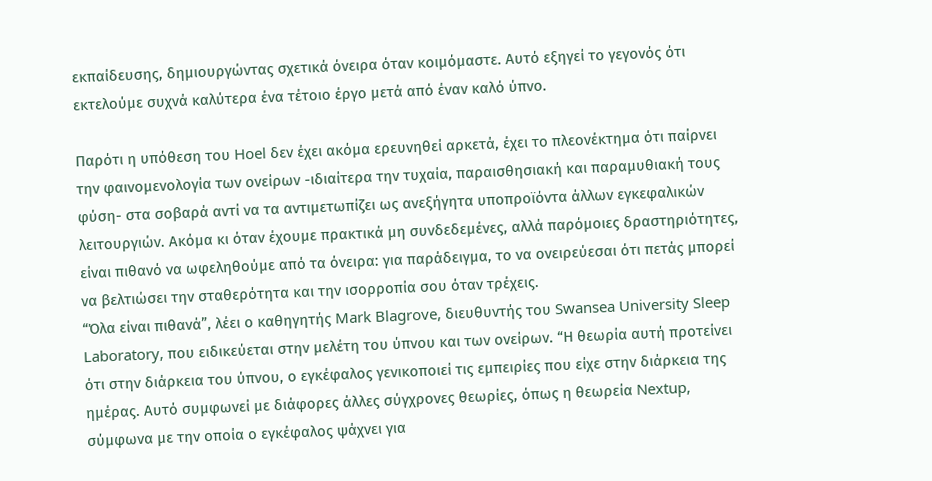εκπαίδευσης, δημιουργώντας σχετικά όνειρα όταν κοιμόμαστε. Αυτό εξηγεί το γεγονός ότι εκτελούμε συχνά καλύτερα ένα τέτοιο έργο μετά από έναν καλό ύπνο.

Παρότι η υπόθεση του Hoel δεν έχει ακόμα ερευνηθεί αρκετά, έχει το πλεονέκτημα ότι παίρνει την φαινομενολογία των ονείρων -ιδιαίτερα την τυχαία, παραισθησιακή και παραμυθιακή τους φύση- στα σοβαρά αντί να τα αντιμετωπίζει ως ανεξήγητα υποπροϊόντα άλλων εγκεφαλικών λειτουργιών. Ακόμα κι όταν έχουμε πρακτικά μη συνδεδεμένες, αλλά παρόμοιες δραστηριότητες, είναι πιθανό να ωφεληθούμε από τα όνειρα: για παράδειγμα, το να ονειρεύεσαι ότι πετάς μπορεί να βελτιώσει την σταθερότητα και την ισορροπία σου όταν τρέχεις.
“Όλα είναι πιθανά”, λέει ο καθηγητής Mark Blagrove, διευθυντής του Swansea University Sleep Laboratory, που ειδικεύεται στην μελέτη του ύπνου και των ονείρων. “Η θεωρία αυτή προτείνει ότι στην διάρκεια του ύπνου, ο εγκέφαλος γενικοποιεί τις εμπειρίες που είχε στην διάρκεια της ημέρας. Αυτό συμφωνεί με διάφορες άλλες σύγχρονες θεωρίες, όπως η θεωρεία Nextup, σύμφωνα με την οποία ο εγκέφαλος ψάχνει για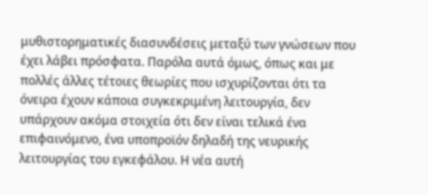μυθιστορηματικές διασυνδέσεις μεταξύ των γνώσεων που έχει λάβει πρόσφατα. Παρόλα αυτά όμως, όπως και με πολλές άλλες τέτοιες θεωρίες που ισχυρίζονται ότι τα όνειρα έχουν κάποια συγκεκριμένη λειτουργία, δεν υπάρχουν ακόμα στοιχεία ότι δεν είναι τελικά ένα επιφαινόμενο, ένα υποπροϊόν δηλαδή της νευρικής λειτουργίας του εγκεφάλου. Η νέα αυτή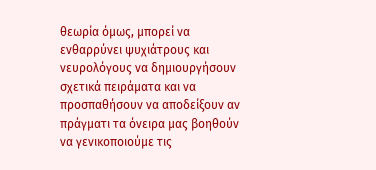θεωρία όμως, μπορεί να ενθαρρύνει ψυχιάτρους και νευρολόγους να δημιουργήσουν σχετικά πειράματα και να προσπαθήσουν να αποδείξουν αν πράγματι τα όνειρα μας βοηθούν να γενικοποιούμε τις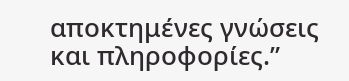αποκτημένες γνώσεις και πληροφορίες.”